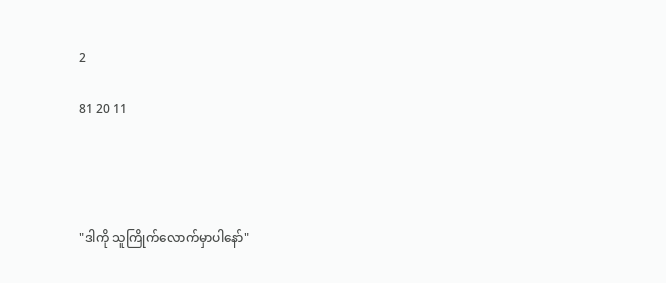2

81 20 11




"ဒါကို သူကြိုက်လောက်မှာပါနော်"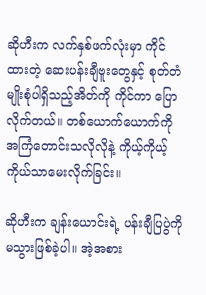ဆိုဟီးက လက်နှစ်ဖက်လုံးမှာ ကိုင်ထားတဲ့ ဆေးပန်းချီဗူးတွေနှင့် စုတ်တံမျိုးစုံပါရှိသည့်အိတ်ကို ကိုင်ကာ ပြောလိုက်တယ်။ တစ်ယောက်ယောက်ကို အကြံတောင်းသလိုလိုနဲ့ ကိုယ့်ကိုယ့်ကိုယ်သာမေးလိုက်ခြင်း။

ဆိုဟီးက ချန်းယောင်းရဲ့ ပန်းချီပြပွဲကိုမသွားဖြစ်ခဲ့ပါ။ အဲ့အစား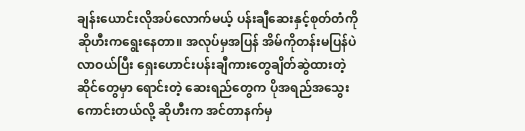ချန်းယောင်းလိုအပ်လောက်မယ့် ပန်းချီဆေးနှင့်စုတ်တံကို ဆိုဟီးကရွေးနေတာ။ အလုပ်မှအပြန် အိမ်ကိုတန်းမပြန်ပဲ လာဝယ်ပြီး ရှေးဟောင်းပန်းချီကားတွေချိတ်ဆွဲထားတဲ့ဆိုင်တွေမှာ ရောင်းတဲ့ ဆေးရည်တွေက ပိုအရည်အသွေးကောင်းတယ်လို့ ဆိုဟီးက အင်တာနက်မှ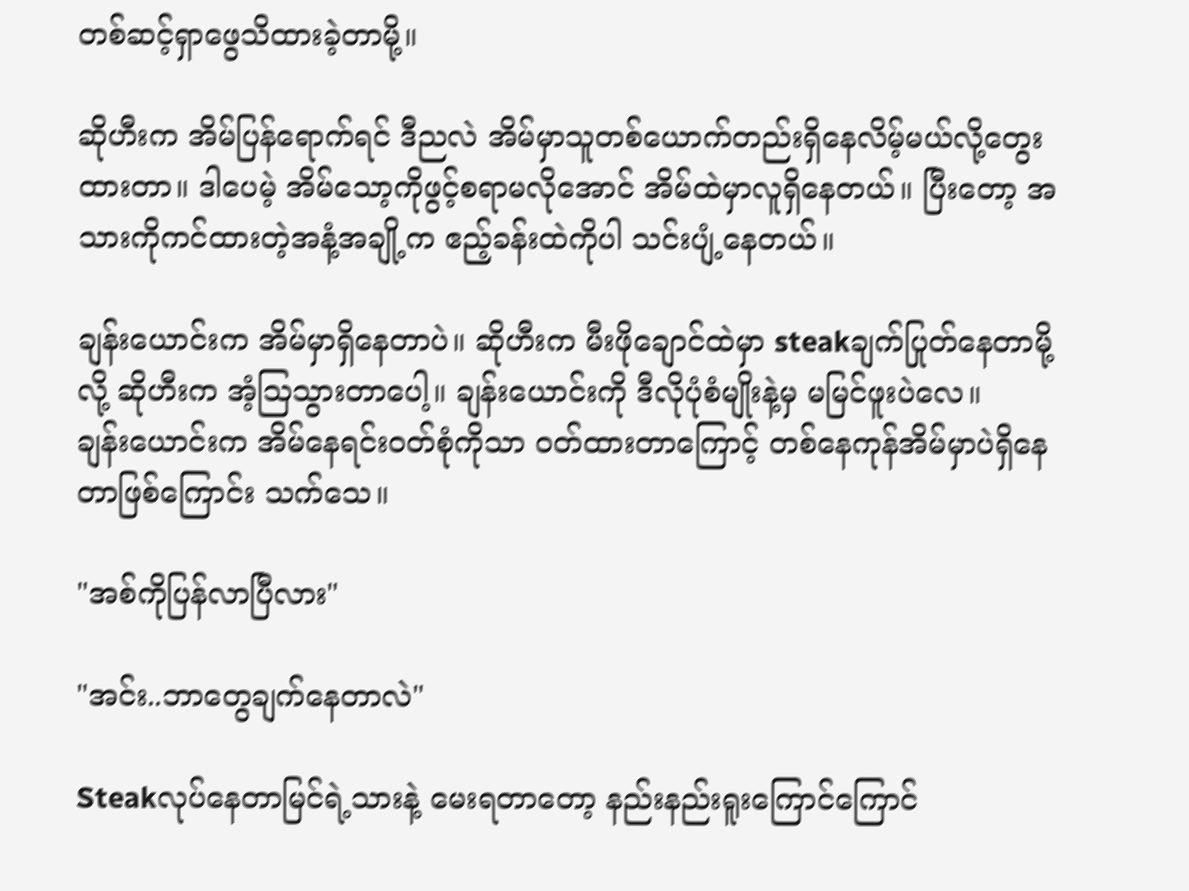တစ်ဆင့်ရှာဖွေသိထားခဲ့တာမို့။

ဆိုဟီးက အိမ်ပြန်ရောက်ရင် ဒီညလဲ အိမ်မှာသူတစ်ယောက်တည်းရှိနေလိမ့်မယ်လို့တွေးထားတာ။ ဒါပေမဲ့ အိမ်သော့ကိုဖွင့်စရာမလိုအောင် အိမ်ထဲမှာလူရှိနေတယ်။ ပြီးတော့ အသားကိုကင်ထားတဲ့အနံ့အချို့က ဧည့်ခန်းထဲကိုပါ သင်းပျံ့နေတယ်။

ချန်းယောင်းက အိမ်မှာရှိနေတာပဲ။ ဆိုဟီးက မီးဖိုချောင်ထဲမှာ steakချက်ပြုတ်နေတာမို့လို့ ဆိုဟီးက အံ့ဩသွားတာပေါ့။ ချန်းယောင်းကို ဒီလိုပုံစံမျိုးနဲ့မှ မမြင်ဖူးပဲလေ။
ချန်းယောင်းက အိမ်နေရင်းဝတ်စုံကိုသာ ဝတ်ထားတာကြောင့် တစ်နေကုန်အိမ်မှာပဲရှိနေတာဖြစ်ကြောင်း သက်သေ။

"အစ်ကိုပြန်လာပြီလား"

"အင်း..ဘာတွေချက်နေတာလဲ"

Steakလုပ်နေတာမြင်ရဲ့သားနဲ့ မေးရတာတော့ နည်းနည်းရူးကြောင်ကြောင်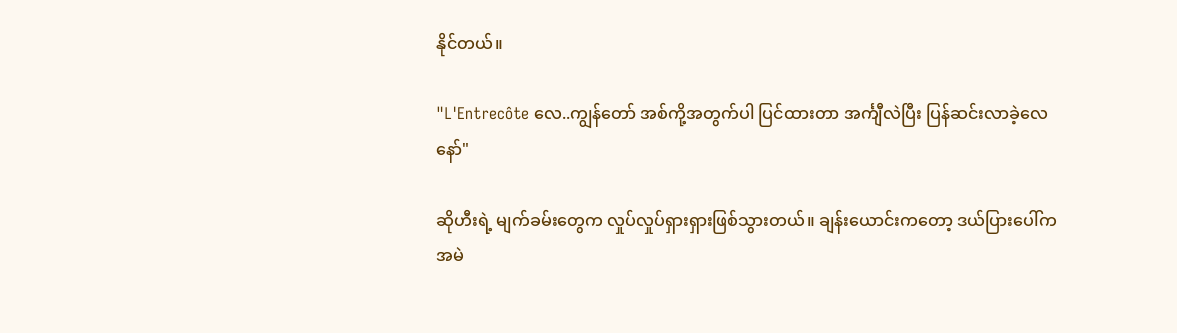နိုင်တယ်။

"L'Entrecôte လေ..ကျွန်တော် အစ်ကို့အတွက်ပါ ပြင်ထားတာ အင်္ကျီလဲပြီး ပြန်ဆင်းလာခဲ့လေ နော်"

ဆိုဟီးရဲ့ မျက်ခမ်းတွေက လှုပ်လှုပ်ရှားရှားဖြစ်သွားတယ်။ ချန်းယောင်းကတော့ ဒယ်ပြားပေါ်က အမဲ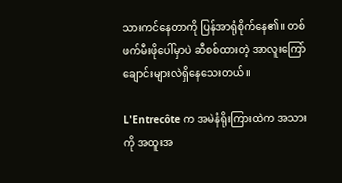သားကင်နေတာကို ပြန်အာရုံစိုက်နေ၏။ တစ်ဖက်မီးဖိုပေါ်မှာပဲ ဆီစစ်ထားတဲ့ အာလူးကြော်ချောင်းများလဲရှိနေသေးတယ်။

L'Entrecôte က အမဲနံရိုးကြားထဲက အသားကို အထူးအ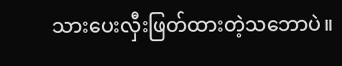သားပေးလှီးဖြတ်ထားတဲ့သဘောပဲ။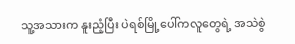သူ့အသားက နူးညံ့ပြီး ပဲရစ်မြို့ပေါ်ကလူတွေရဲ့ အသဲစွဲ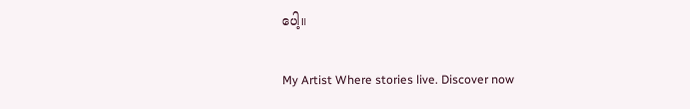ပေါ့။

My Artist Where stories live. Discover now